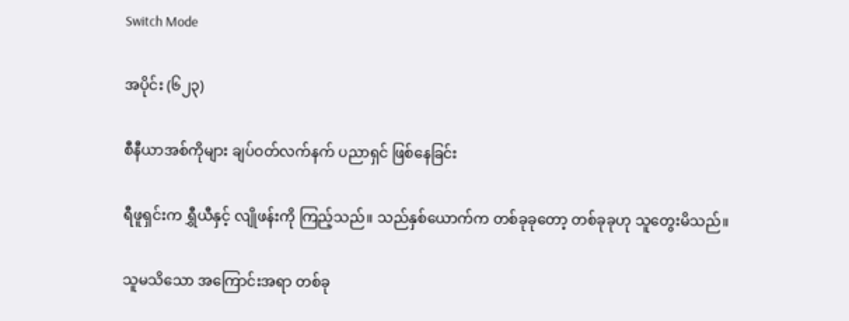Switch Mode

အပိုင်း (၆၂၃)

စီနီယာအစ်ကိုများ ချပ်ဝတ်လက်နက် ပညာရှင် ဖြစ်နေခြင်း

ရီဖူရှင်းက ရွှီယီနှင့် လျိုဖန်းကို ကြည့်သည်။ သည်နှစ်ယောက်က တစ်ခုခုတော့ တစ်ခုခုဟု သူတွေးမိသည်။

သူမသိသော အကြောင်းအရာ တစ်ခု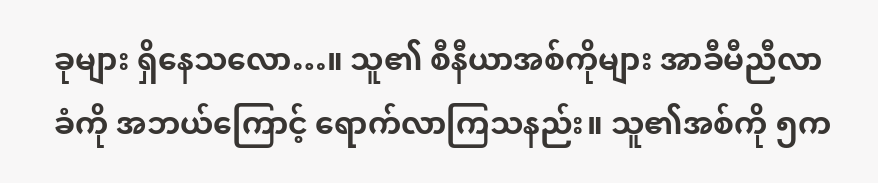ခုများ ရှိနေသလော…။ သူ၏ စီနီယာအစ်ကိုများ အာခီမီညီလာခံကို အဘယ်ကြောင့် ရောက်လာကြသနည်း။ သူ၏အစ်ကို ၅က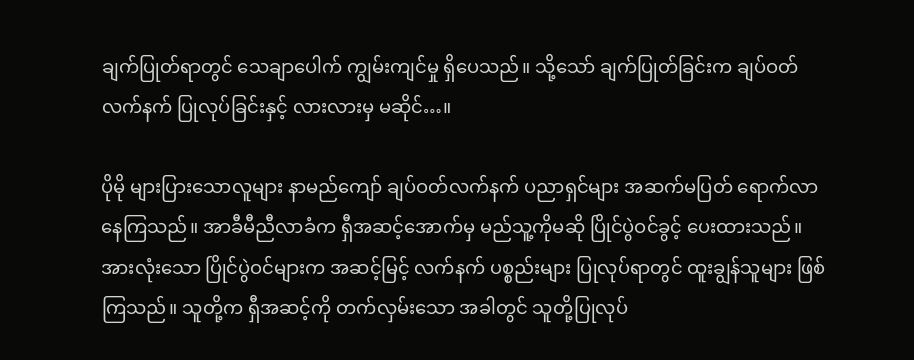ချက်ပြုတ်ရာတွင် သေချာပေါက် ကျွမ်းကျင်မှု ရှိပေသည်။ သို့သော် ချက်ပြုတ်ခြင်းက ချပ်ဝတ်လက်နက် ပြုလုပ်ခြင်းနှင့် လားလားမှ မဆိုင်…။

ပိုမို များပြားသောလူများ နာမည်ကျော် ချပ်ဝတ်လက်နက် ပညာရှင်များ အဆက်မပြတ် ရောက်လာနေကြသည်။ အာခီမီညီလာခံက ရှီအဆင့်အောက်မှ မည်သူ့ကိုမဆို ပြိုင်ပွဲဝင်ခွင့် ပေးထားသည်။ အားလုံးသော ပြိုင်ပွဲဝင်များက အဆင့်မြင့် လက်နက် ပစ္စည်းများ ပြုလုပ်ရာတွင် ထူးချွန်သူများ ဖြစ်ကြသည်။ သူတို့က ရှီအဆင့်ကို တက်လှမ်းသော အခါတွင် သူတို့ပြုလုပ်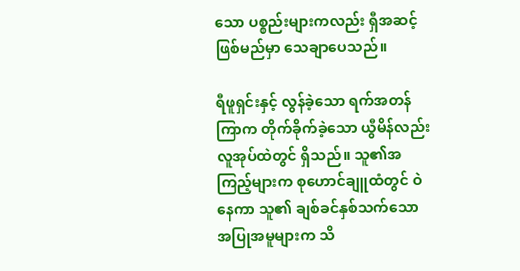သော ပစ္စည်းများကလည်း ရှီအဆင့်ဖြစ်မည်မှာ သေချာပေသည်။

ရီဖူရှင်းနှင့် လွန်ခဲ့သော ရက်အတန်ကြာက တိုက်ခိုက်ခဲ့သော ယွီမိန်လည်း လူအုပ်ထဲတွင် ရှိသည်။ သူ၏အကြည့်များက စုဟောင်ချူထံတွင် ဝဲနေကာ သူ၏ ချစ်ခင်နှစ်သက်သော အပြုအမူများက သိ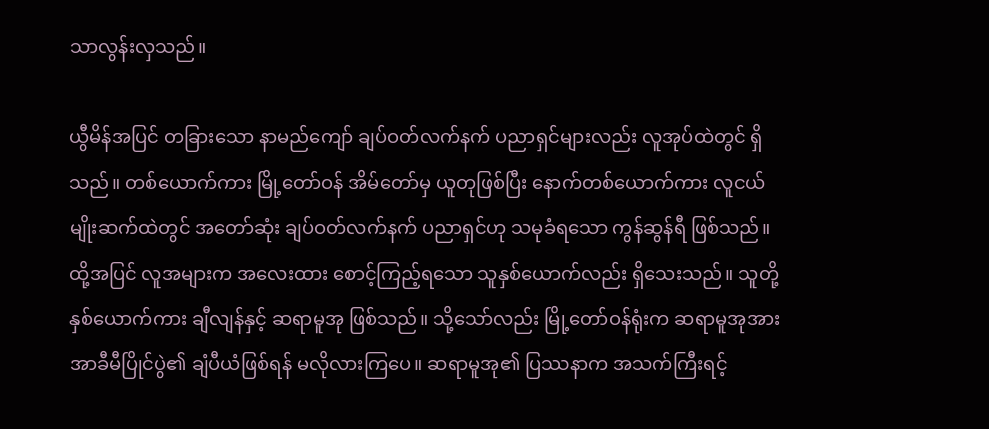သာလွန်းလှသည်။

ယွီမိန်အပြင် တခြားသော နာမည်ကျော် ချပ်ဝတ်လက်နက် ပညာရှင်များလည်း လူအုပ်ထဲတွင် ရှိသည်။ တစ်ယောက်ကား မြို့တော်ဝန် အိမ်တော်မှ ယူတုဖြစ်ပြီး နောက်တစ်ယောက်ကား လူငယ်မျိုးဆက်ထဲတွင် အတော်ဆုံး ချပ်ဝတ်လက်နက် ပညာရှင်ဟု သမုခံရသော ကွန်ဆွန်ရီ ဖြစ်သည်။ ထို့အပြင် လူအများက အလေးထား စောင့်ကြည့်ရသော သူနှစ်ယောက်လည်း ရှိသေးသည်။ သူတို့နှစ်ယောက်ကား ချီလျန်နှင့် ဆရာမူအု ဖြစ်သည်။ သို့သော်လည်း မြို့တော်ဝန်ရုံးက ဆရာမူအုအား အာခီမီပြိုင်ပွဲ၏ ချံပီယံဖြစ်ရန် မလိုလားကြပေ။ ဆရာမူအု၏ ပြဿနာက အသက်ကြီးရင့်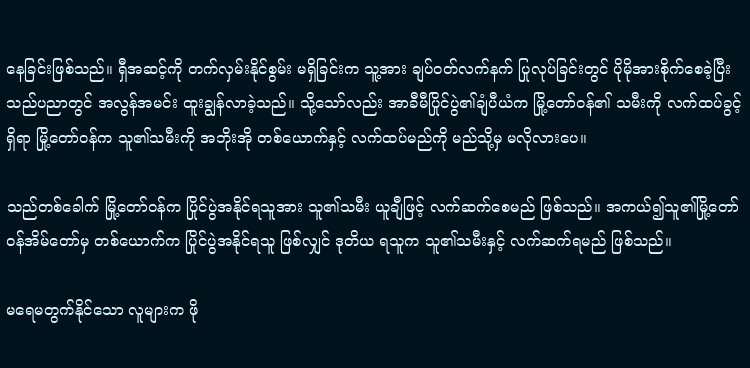နေခြင်းဖြစ်သည်။ ရှီအဆင့်ကို တက်လှမ်းနိုင်စွမ်း မရှိခြင်းက သူ့အား ချပ်ဝတ်လက်နက် ပြုလုပ်ခြင်းတွင် ပိုမိုအားစိုက်စေခဲ့ပြီး သည်ပညာတွင် အလွန်အမင်း ထူးချွန်လာခဲ့သည်။ သို့သော်လည်း အာခီမီပြိုင်ပွဲ၏ချံပီယံက မြို့တော်ဝန်၏ သမီးကို လက်ထပ်ခွင့်ရှိရာ မြို့တော်ဝန်က သူ၏သမီးကို အဘိုးအို တစ်ယောက်နှင့် လက်ထပ်မည်ကို မည်သို့မှ မလိုလားပေ။

သည်တစ်ခေါက် မြို့တော်ဝန်က ပြိုင်ပွဲအနိုင်ရသူအား သူ၏သမီး ယူချီဖြင့် လက်ဆက်စေမည် ဖြစ်သည်။ အကယ်၍သူ၏မြို့တော်ဝန်အိမ်တော်မှ တစ်ယောက်က ပြိုင်ပွဲအနိုင်ရသူ ဖြစ်လျှင် ဒုတိယ ရသူက သူ၏သမီးနှင့် လက်ဆက်ရမည် ဖြစ်သည်။

မရေမတွက်နိုင်သော လူများက ဖို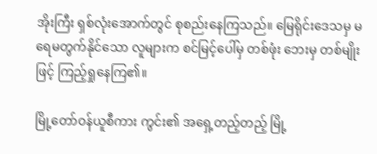အိုးကြီး ရှစ်လုံးအောက်တွင် စုစည်းနေကြသည်။ မြေရိုင်းဒေသမှ မရေမတွက်နိုင်သော လူများက စင်မြင့်ပေါ်မှ တစ်ဖုံး ဘေးမှ တစ်မျိုးဖြင့် ကြည့်ရှုနေကြ၏။

မြို့တော်ဝန်ယူစီကား ကွင်း၏ အရှေ့တည့်တည့် မြို့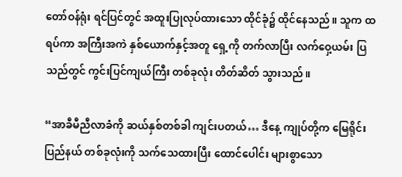တော်ဝန်ရုံး ရင်ပြင်တွင် အထူးပြုလုပ်ထားသော ထိုင်ခုံ၌ ထိုင်နေသည်။ သူက ထရပ်ကာ အကြီးအကဲ နှစ်ယောက်နှင့်အတူ ရှေ့ကို တက်လာပြီး လက်ဝှေ့ယမ်း ပြသည်တွင် ကွင်းပြင်ကျယ်ကြီး တစ်ခုလုံး တိတ်ဆိတ် သွားသည်။

“အာခီမီညီလာခံကို ဆယ်နှစ်တစ်ခါ ကျင်းပတယ်… ဒီနေ့ ကျုပ်တို့က မြေရိုင်းပြည်နယ် တစ်ခုလုံးကို သက်သေထားပြီး ထောင်ပေါင်း များစွာသော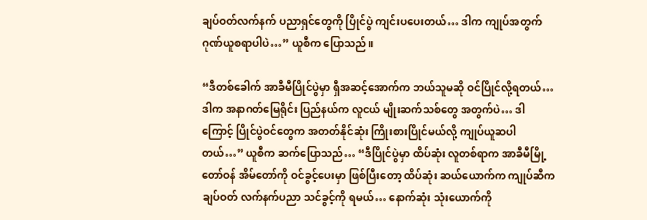ချပ်ဝတ်လက်နက် ပညာရှင်တွေကို ပြိုင်ပွဲ ကျင်းပပေးတယ်… ဒါက ကျုပ်အတွက် ဂုဏ်ယူစရာပါပဲ…” ယူစီက ပြောသည်။

“ဒီတစ်ခေါက် အာခီမီပြိုင်ပွဲမှာ ရှီအဆင့်အောက်က ဘယ်သူမဆို ဝင်ပြိုင်လို့ရတယ်… ဒါက အနာဂတ်မြေရိုင်း ပြည်နယ်က လူငယ် မျိုးဆက်သစ်တွေ အတွက်ပဲ… ဒါကြောင့် ပြိုင်ပွဲဝင်တွေက အတတ်နိုင်ဆုံး ကြိုးစားပြိုင်မယ်လို့ ကျုပ်ယူဆပါတယ်…” ယူစီက ဆက်ပြောသည်… “ဒီပြိုင်ပွဲမှာ ထိပ်ဆုံး လူတစ်ရာက အာခီမီမြို့တော်ဝန် အိမ်တော်ကို ဝင်ခွင့်ပေးမှာ ဖြစ်ပြီးတော့ ထိပ်ဆုံး ဆယ်ယောက်က ကျုပ်ဆီက ချပ်ဝတ် လက်နက်ပညာ သင်ခွင့်ကို ရမယ်… နောက်ဆုံး သုံးယောက်ကို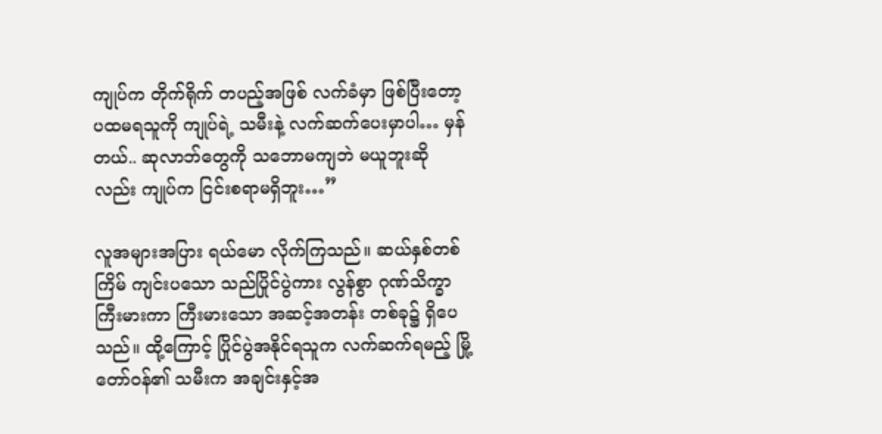ကျုပ်က တိုက်ရိုက် တပည့်အဖြစ် လက်ခံမှာ ဖြစ်ပြီးတော့ ပထမရသူကို ကျုပ်ရဲ့ သမီးနဲ့ လက်ဆက်ပေးမှာပါ… မှန်တယ်.. ဆုလာဘ်တွေကို သဘောမကျဘဲ မယူဘူးဆိုလည်း ကျုပ်က ငြင်းစရာမရှိဘူး…”

လူအများအပြား ရယ်မော လိုက်ကြသည်။ ဆယ်နှစ်တစ်ကြိမ် ကျင်းပသော သည်ပြိုင်ပွဲကား လွန်စွာ ဂုဏ်သိက္ခာ ကြီးမားကာ ကြီးမားသော အဆင့်အတန်း တစ်ခု၌ ရှိပေသည်။ ထို့ကြောင့် ပြိုင်ပွဲအနိုင်ရသူက လက်ဆက်ရမည့် မြို့တော်ဝန်၏ သမီးက အချင်းနှင့်အ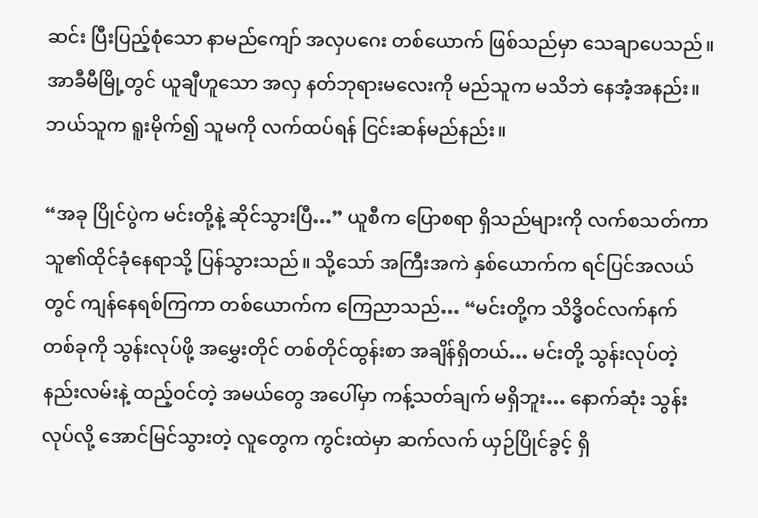ဆင်း ပြီးပြည့်စုံသော နာမည်ကျော် အလှပဂေး တစ်ယောက် ဖြစ်သည်မှာ သေချာပေသည်။ အာခီမီမြို့တွင် ယူချီဟူသော အလှ နတ်ဘုရားမလေးကို မည်သူက မသိဘဲ နေအံ့အနည်း။ ဘယ်သူက ရူးမိုက်၍ သူမကို လက်ထပ်ရန် ငြင်းဆန်မည်နည်း။

“အခု ပြိုင်ပွဲက မင်းတို့နဲ့ ဆိုင်သွားပြီ…” ယူစီက ပြောစရာ ရှိသည်များကို လက်စသတ်ကာ သူ၏ထိုင်ခုံနေရာသို့ ပြန်သွားသည်။ သို့သော် အကြီးအကဲ နှစ်ယောက်က ရင်ပြင်အလယ်တွင် ကျန်နေရစ်ကြကာ တစ်ယောက်က ကြေညာသည်… “မင်းတို့က သိဒ္ဓိဝင်လက်နက် တစ်ခုကို သွန်းလုပ်ဖို့ အမွှေးတိုင် တစ်တိုင်ထွန်းစာ အချိန်ရှိတယ်… မင်းတို့ သွန်းလုပ်တဲ့ နည်းလမ်းနဲ့ ထည့်ဝင်တဲ့ အမယ်တွေ အပေါ်မှာ ကန့်သတ်ချက် မရှိဘူး… နောက်ဆုံး သွန်းလုပ်လို့ အောင်မြင်သွားတဲ့ လူတွေက ကွင်းထဲမှာ ဆက်လက် ယှဉ်ပြိုင်ခွင့် ရှိ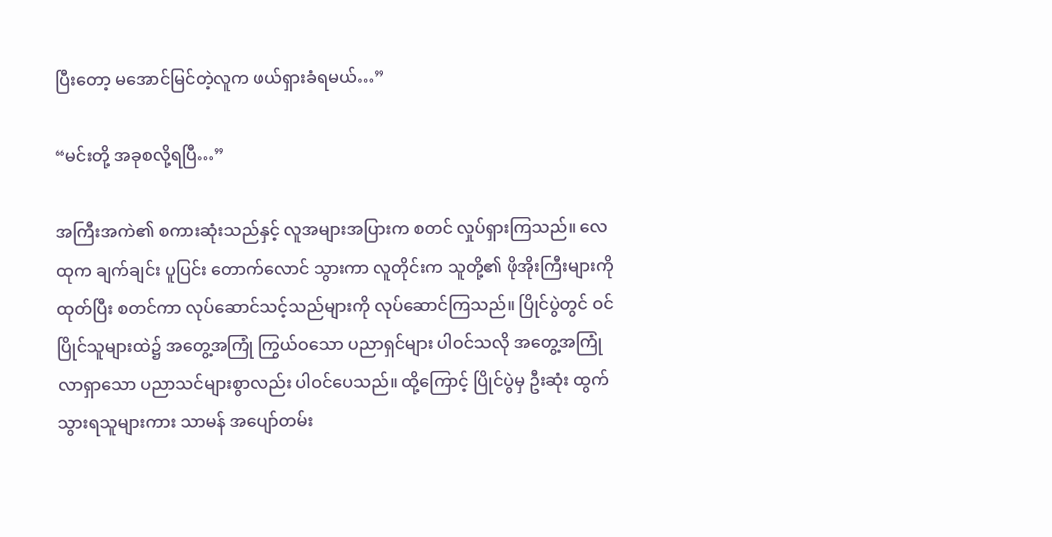ပြီးတော့ မအောင်မြင်တဲ့လူက ဖယ်ရှားခံရမယ်…”

“မင်းတို့ အခုစလို့ရပြီ…”

အကြီးအကဲ၏ စကားဆုံးသည်နှင့် လူအများအပြားက စတင် လှုပ်ရှားကြသည်။ လေထုက ချက်ချင်း ပူပြင်း တောက်လောင် သွားကာ လူတိုင်းက သူတို့၏ ဖိုအိုးကြီးများကို ထုတ်ပြီး စတင်ကာ လုပ်ဆောင်သင့်သည်များကို လုပ်ဆောင်ကြသည်။ ပြိုင်ပွဲတွင် ဝင်ပြိုင်သူများထဲ၌ အတွေ့အကြုံ ကြွယ်ဝသော ပညာရှင်များ ပါဝင်သလို အတွေ့အကြုံ လာရှာသော ပညာသင်များစွာလည်း ပါဝင်ပေသည်။ ထို့ကြောင့် ပြိုင်ပွဲမှ ဦးဆုံး ထွက်သွားရသူများကား သာမန် အပျော်တမ်း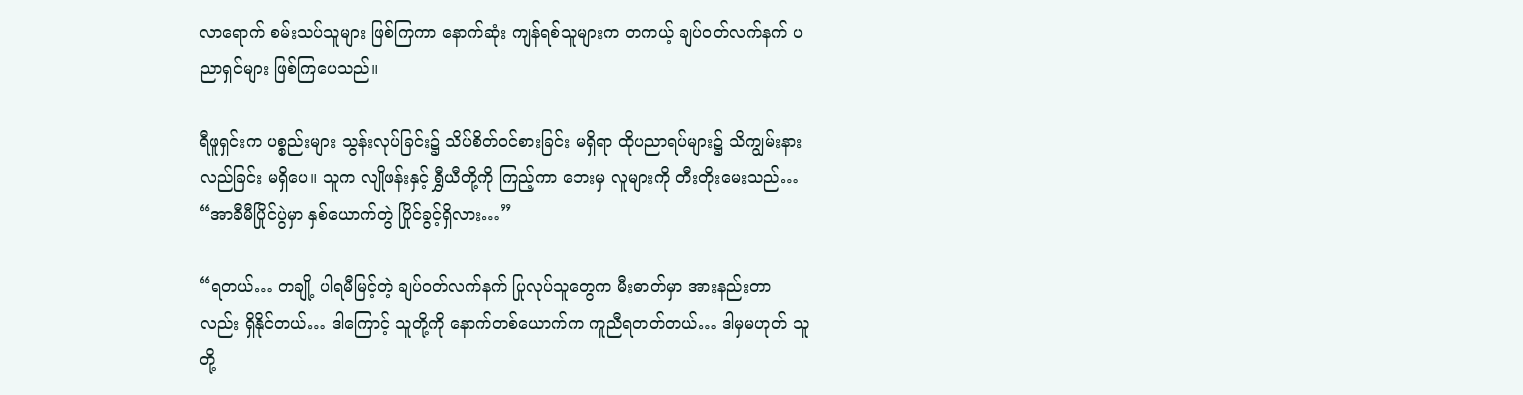လာရောက် စမ်းသပ်သူများ ဖြစ်ကြကာ နောက်ဆုံး ကျန်ရစ်သူများက တကယ့် ချပ်ဝတ်လက်နက် ပညာရှင်များ ဖြစ်ကြပေသည်။

ရီဖူရှင်းက ပစ္စည်းများ သွန်းလုပ်ခြင်း၌ သိပ်စိတ်ဝင်စားခြင်း မရှိရာ ထိုပညာရပ်များ၌ သိကျွမ်းနားလည်ခြင်း မရှိပေ။ သူက လျိုဖန်းနှင့် ရွှီယီတို့ကို ကြည့်ကာ ဘေးမှ လူများကို တီးတိုးမေးသည်… “အာခီမီပြိုင်ပွဲမှာ နှစ်ယောက်တွဲ ပြိုင်ခွင့်ရှိလား…”

“ရတယ်… တချို့ ပါရမီမြင့်တဲ့ ချပ်ဝတ်လက်နက် ပြုလုပ်သူတွေက မီးဓာတ်မှာ အားနည်းတာလည်း ရှိနိုင်တယ်… ဒါကြောင့် သူတို့ကို နောက်တစ်ယောက်က ကူညီရတတ်တယ်… ဒါမှမဟုတ် သူတို့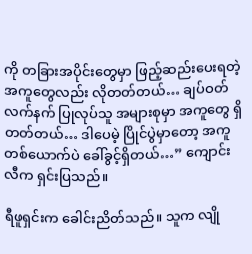ကို တခြားအပိုင်းတွေမှာ ဖြည့်ဆည်းပေးရတဲ့ အကူတွေလည်း လိုတတ်တယ်… ချပ်ဝတ်လက်နက် ပြုလုပ်သူ အများစုမှာ အကူတွေ ရှိတတ်တယ်… ဒါပေမဲ့ ပြိုင်ပွဲမှာတော့ အကူတစ်ယောက်ပဲ ခေါ်ခွင့်ရှိတယ်…” ကျောင်းလီက ရှင်းပြသည်။

ရီဖူရှင်းက ခေါင်းညိတ်သည်။ သူက လျို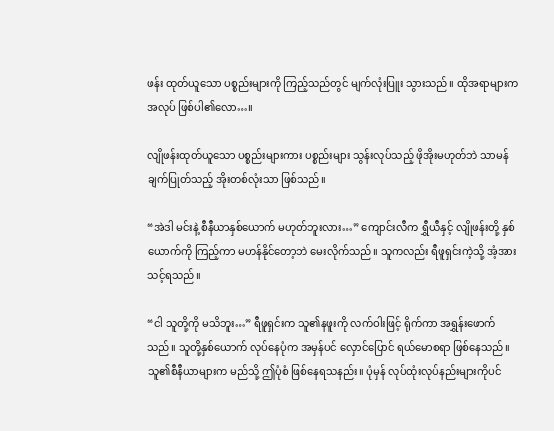ဖန်း ထုတ်ယူသော ပစ္စည်းများကို ကြည့်သည်တွင် မျက်လုံးပြူး သွားသည်။ ထိုအရာများက အလုပ် ဖြစ်ပါ၏လော…။

လျိုဖန်းထုတ်ယူသော ပစ္စည်းများကား ပစ္စည်းများ သွန်းလုပ်သည့် ဖိုအိုးမဟုတ်ဘဲ သာမန် ချက်ပြုတ်သည့် အိုးတစ်လုံးသာ ဖြစ်သည်။

“အဲဒါ မင်းနဲ့ စီနီယာနှစ်ယောက် မဟုတ်ဘူးလား…” ကျောင်းလီက ရွှီယီနှင့် လျိုဖန်းတို့ နှစ်ယောက်ကို ကြည့်ကာ မဟန်နိုင်တော့ဘဲ မေးလိုက်သည်။ သူကလည်း ရီဖူရှင်းကဲ့သို့ အံ့အားသင့်ရသည်။

“ငါ သူတို့ကို မသိဘူး…” ရီဖူရှင်းက သူ၏နဖူးကို လက်ဝါးဖြင့် ရိုက်ကာ အရွှန်းဖောက်သည်။ သူတို့နှစ်ယောက် လုပ်နေပုံက အမှန်ပင် လှောင်ပြောင် ရယ်မောစရာ ဖြစ်နေသည်။ သူ၏စီနီယာများက မည်သို့ ဤပုံစံ ဖြစ်နေရသနည်း။ ပုံမှန် လုပ်ထုံးလုပ်နည်းများကိုပင်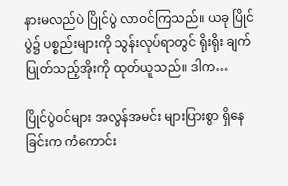နားမလည်ပဲ ပြိုင်ပွဲ လာဝင်ကြသည်။ ယခု ပြိုင်ပွဲ၌ ပစ္စည်းများကို သွန်းလုပ်ရာတွင် ရိုးရိုး ချက်ပြုတ်သည့်အိုးကို ထုတ်ယူသည်။ ဒါက…

ပြိုင်ပွဲဝင်များ အလွန်အမင်း များပြားစွာ ရှိနေခြင်းက ကံကောင်း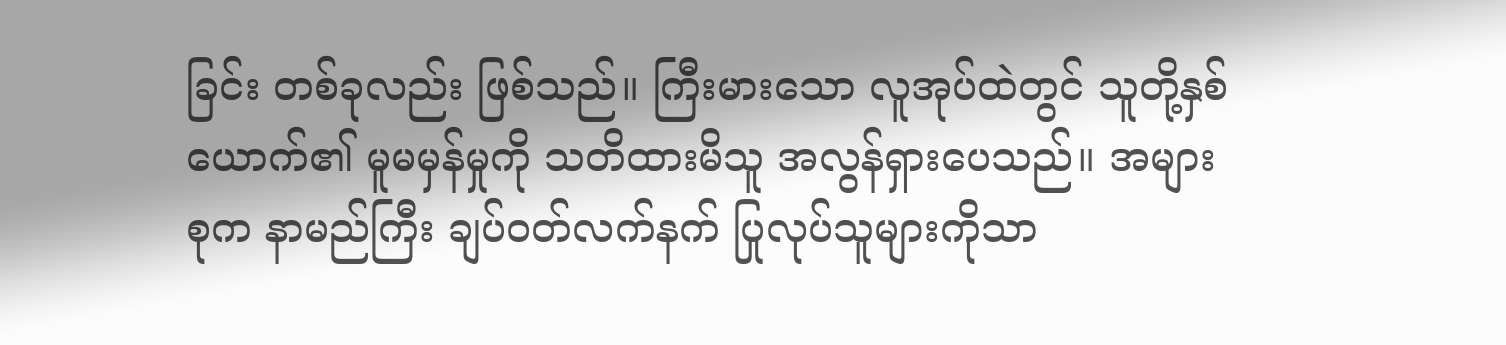ခြင်း တစ်ခုလည်း ဖြစ်သည်။ ကြီးမားသော လူအုပ်ထဲတွင် သူတို့နှစ်ယောက်၏ မူမမှန်မှုကို သတိထားမိသူ အလွန်ရှားပေသည်။ အများစုက နာမည်ကြီး ချပ်ဝတ်လက်နက် ပြုလုပ်သူများကိုသာ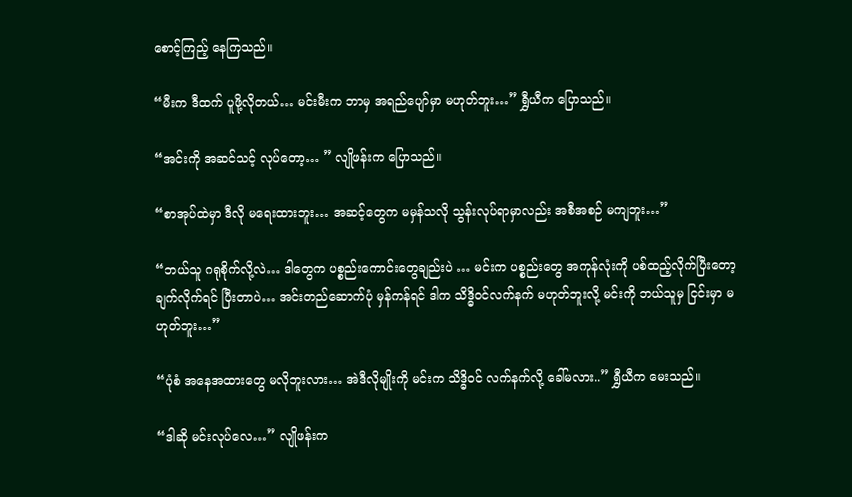စောင့်ကြည့် နေကြသည်။

“မီးက ဒီထက် ပူဖို့လိုတယ်… မင်းမီးက ဘာမှ အရည်ပျော်မှာ မဟုတ်ဘူး…” ရွှီယီက ပြောသည်။

“အင်းကို အဆင်သင့် လုပ်တော့… ” လျိုဖန်းက ပြောသည်။

“စာအုပ်ထဲမှာ ဒီလို မရေးထားဘူး… အဆင့်တွေက မမှန်သလို သွန်းလုပ်ရာမှာလည်း အစီအစဉ် မကျဘူး…”

“ဘယ်သူ ဂရုစိုက်လို့လဲ… ဒါတွေက ပစ္စည်းကောင်းတွေချည်းပဲ … မင်းက ပစ္စည်းတွေ အကုန်လုံးကို ပစ်ထည့်လိုက်ပြီးတော့ ချက်လိုက်ရင် ပြီးတာပဲ… အင်းတည်ဆောက်ပုံ မှန်ကန်ရင် ဒါက သိဒ္ဓိဝင်လက်နက် မဟုတ်ဘူးလို့ မင်းကို ဘယ်သူမှ ငြင်းမှာ မဟုတ်ဘူး…”

“ပုံစံ အနေအထားတွေ မလိုဘူးလား… အဲဒီလိုမျိုးကို မင်းက သိဒ္ဓိဝင် လက်နက်လို့ ခေါ်မလား..” ရွှီယီက မေးသည်။

“ဒါဆို မင်းလုပ်လေ…” လျိုဖန်းက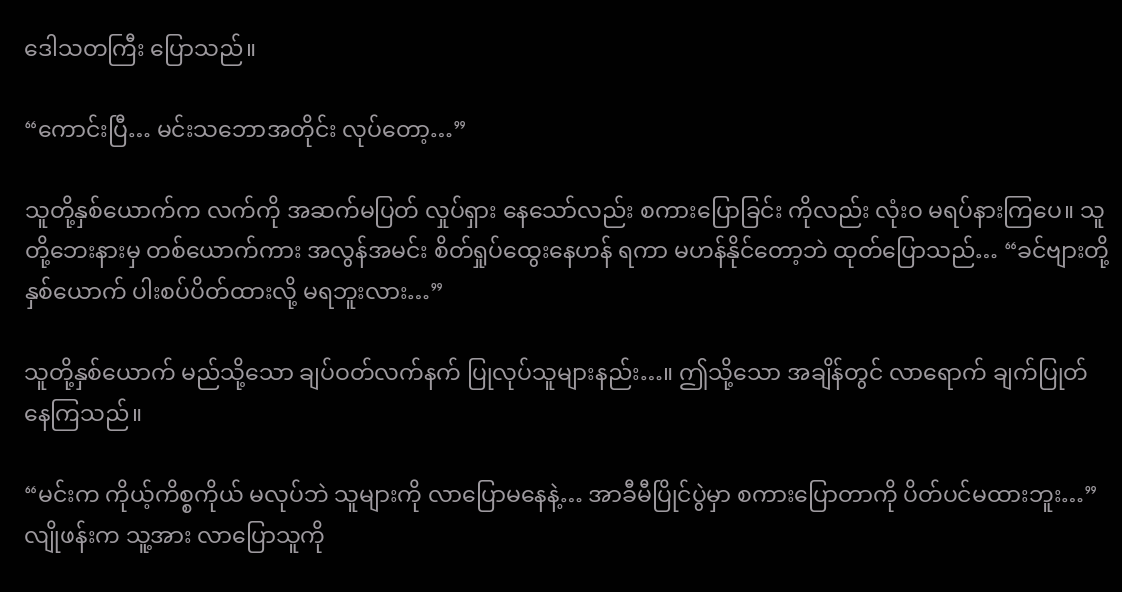ဒေါသတကြီး ပြောသည်။

“ကောင်းပြီ… မင်းသဘောအတိုင်း လုပ်တော့…”

သူတို့နှစ်ယောက်က လက်ကို အဆက်မပြတ် လှုပ်ရှား နေသော်လည်း စကားပြောခြင်း ကိုလည်း လုံးဝ မရပ်နားကြပေ။ သူတို့ဘေးနားမှ တစ်ယောက်ကား အလွန်အမင်း စိတ်ရှုပ်ထွေးနေဟန် ရကာ မဟန်နိုင်တော့ဘဲ ထုတ်ပြောသည်… “ခင်ဗျားတို့ နှစ်ယောက် ပါးစပ်ပိတ်ထားလို့ မရဘူးလား…”

သူတို့နှစ်ယောက် မည်သို့သော ချပ်ဝတ်လက်နက် ပြုလုပ်သူများနည်း…။ ဤသို့သော အချိန်တွင် လာရောက် ချက်ပြုတ် နေကြသည်။

“မင်းက ကိုယ့်ကိစ္စကိုယ် မလုပ်ဘဲ သူများကို လာပြောမနေနဲ့… အာခီမီပြိုင်ပွဲမှာ စကားပြောတာကို ပိတ်ပင်မထားဘူး…” လျိုဖန်းက သူ့အား လာပြောသူကို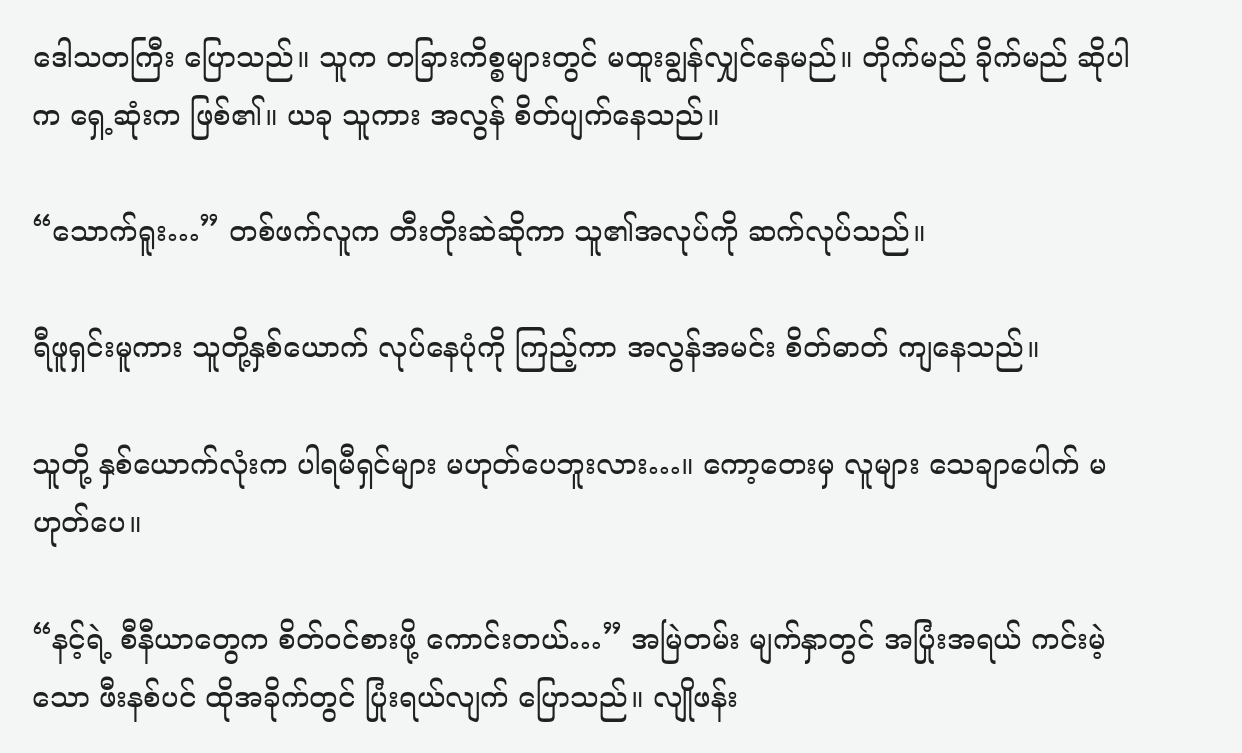ဒေါသတကြီး ပြောသည်။ သူက တခြားကိစ္စများတွင် မထူးချွန်လျှင်နေမည်။ တိုက်မည် ခိုက်မည် ဆိုပါက ရှေ့ဆုံးက ဖြစ်၏။ ယခု သူကား အလွန် စိတ်ပျက်နေသည်။

“သောက်ရူး…” တစ်ဖက်လူက တီးတိုးဆဲဆိုကာ သူ၏အလုပ်ကို ဆက်လုပ်သည်။

ရီဖူရှင်းမူကား သူတို့နှစ်ယောက် လုပ်နေပုံကို ကြည့်ကာ အလွန်အမင်း စိတ်ဓာတ် ကျနေသည်။

သူတို့ နှစ်ယောက်လုံးက ပါရမီရှင်များ မဟုတ်ပေဘူးလား…။ ကော့တေးမှ လူများ သေချာပေါက် မဟုတ်ပေ။

“နင့်ရဲ့ စီနီယာတွေက စိတ်ဝင်စားဖို့ ကောင်းတယ်…” အမြဲတမ်း မျက်နှာတွင် အပြုံးအရယ် ကင်းမဲ့သော ဖီးနစ်ပင် ထိုအခိုက်တွင် ပြုံးရယ်လျက် ပြောသည်။ လျိုဖန်း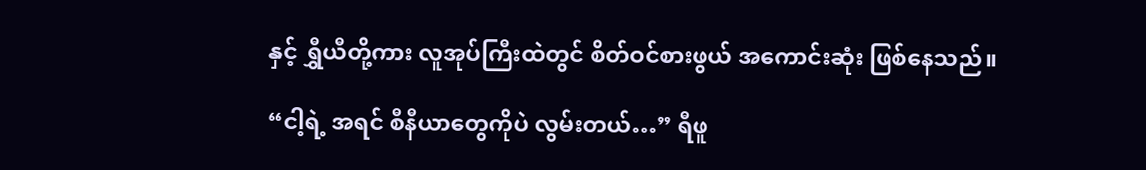နှင့် ရွှီယီတို့ကား လူအုပ်ကြီးထဲတွင် စိတ်ဝင်စားဖွယ် အကောင်းဆုံး ဖြစ်နေသည်။

“ငါ့ရဲ့ အရင် စီနီယာတွေကိုပဲ လွမ်းတယ်…” ရီဖူ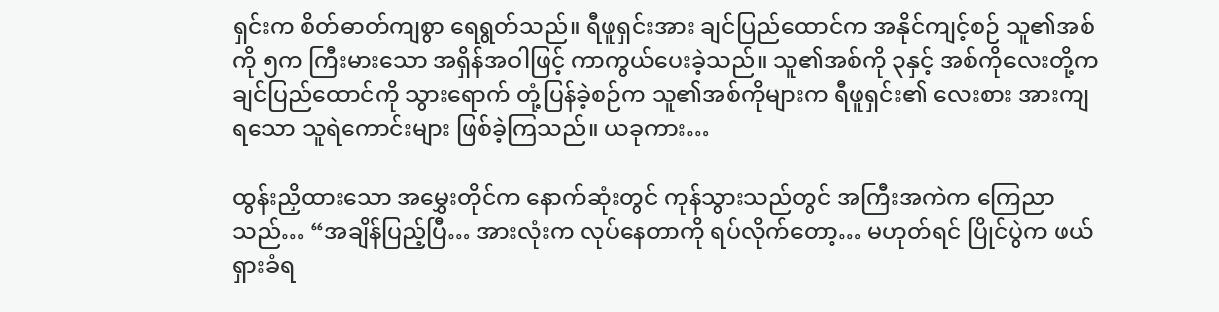ရှင်းက စိတ်ဓာတ်ကျစွာ ရေရွတ်သည်။ ရီဖူရှင်းအား ချင်ပြည်ထောင်က အနိုင်ကျင့်စဉ် သူ၏အစ်ကို ၅က ကြီးမားသော အရှိန်အဝါဖြင့် ကာကွယ်ပေးခဲ့သည်။ သူ၏အစ်ကို ၃နှင့် အစ်ကိုလေးတို့က ချင်ပြည်ထောင်ကို သွားရောက် တုံ့ပြန်ခဲ့စဉ်က သူ၏အစ်ကိုများက ရီဖူရှင်း၏ လေးစား အားကျရသော သူရဲကောင်းများ ဖြစ်ခဲ့ကြသည်။ ယခုကား…

ထွန်းညှိထားသော အမွှေးတိုင်က နောက်ဆုံးတွင် ကုန်သွားသည်တွင် အကြီးအကဲက ကြေညာသည်… “အချိန်ပြည့်ပြီ… အားလုံးက လုပ်နေတာကို ရပ်လိုက်တော့… မဟုတ်ရင် ပြိုင်ပွဲက ဖယ်ရှားခံရ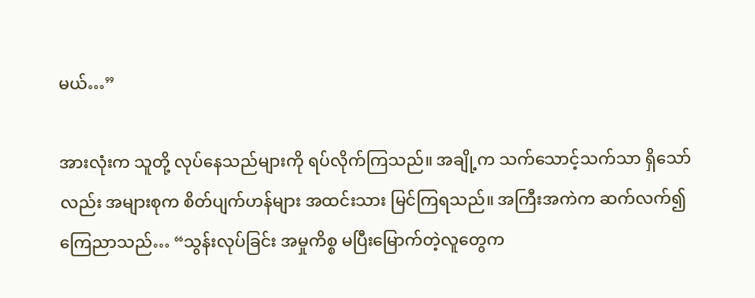မယ်…”

အားလုံးက သူတို့ လုပ်နေသည်များကို ရပ်လိုက်ကြသည်။ အချို့က သက်သောင့်သက်သာ ရှိသော်လည်း အများစုက စိတ်ပျက်ဟန်များ အထင်းသား မြင်ကြရသည်။ အကြီးအကဲက ဆက်လက်၍ ကြေညာသည်… “သွန်းလုပ်ခြင်း အမှုကိစ္စ မပြီးမြောက်တဲ့လူတွေက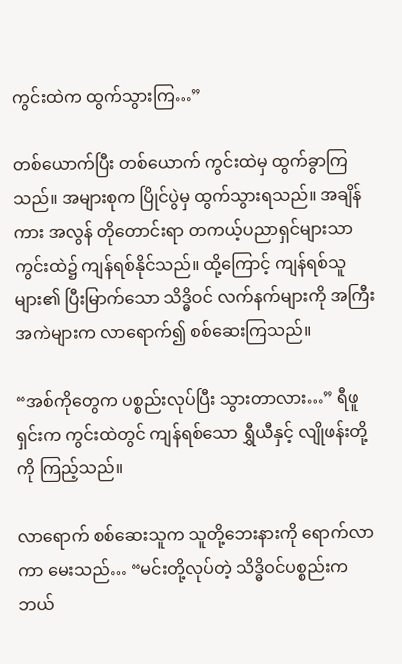ကွင်းထဲက ထွက်သွားကြ…”

တစ်ယောက်ပြီး တစ်ယောက် ကွင်းထဲမှ ထွက်ခွာကြသည်။ အများစုက ပြိုင်ပွဲမှ ထွက်သွားရသည်။ အချိန်ကား အလွန် တိုတောင်းရာ တကယ့်ပညာရှင်များသာ ကွင်းထဲ၌ ကျန်ရစ်နိုင်သည်။ ထို့ကြောင့် ကျန်ရစ်သူများ၏ ပြီးမြာက်သော သိဒ္ဓိဝင် လက်နက်များကို အကြီးအကဲများက လာရောက်၍ စစ်ဆေးကြသည်။

“အစ်ကိုတွေက ပစ္စည်းလုပ်ပြီး သွားတာလား…” ရီဖူရှင်းက ကွင်းထဲတွင် ကျန်ရစ်သော ရွှီယီနှင့် လျိုဖန်းတို့ကို ကြည့်သည်။

လာရောက် စစ်ဆေးသူက သူတို့ဘေးနားကို ရောက်လာကာ မေးသည်… “မင်းတို့လုပ်တဲ့ သိဒ္ဓိဝင်ပစ္စည်းက ဘယ်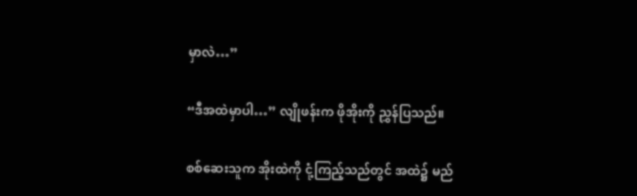မှာလဲ…”

“ဒီအထဲမှာပါ…” လျိုဖန်းက ဖိုအိုးကို ညွှန်ပြသည်။

စစ်ဆေးသူက အိုးထဲကို ငုံ့ကြည့်သည်တွင် အထဲ၌ မည်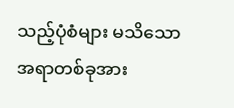သည့်ပုံစံများ မသိသော အရာတစ်ခုအား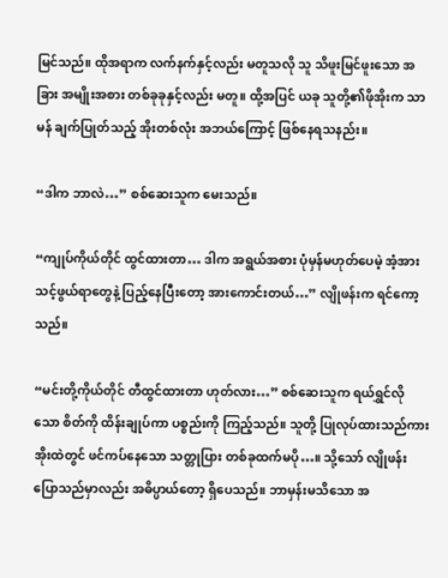မြင်သည်။ ထိုအရာက လက်နက်နှင့်လည်း မတူသလို သူ သိဖူးမြင်ဖူးသော အခြား အမျိုးအစား တစ်ခုခုနှင့်လည်း မတူ။ ထို့အပြင် ယခု သူတို့၏ဖိုအိုးက သာမန် ချက်ပြုတ်သည့် အိုးတစ်လုံး အဘယ်ကြောင့် ဖြစ်နေရသနည်း။

“ဒါက ဘာလဲ…” စစ်ဆေးသူက မေးသည်။

“ကျုပ်ကိုယ်တိုင် ထွင်ထားတာ… ဒါက အရွယ်အစား ပုံမှန်မဟုတ်ပေမဲ့ အံ့အားသင့်ဖွယ်ရာတွေနဲ့ ပြည့်နေပြီးတော့ အားကောင်းတယ်…” လျိုဖန်းက ရင်ကော့သည်။

“မင်းတို့ကိုယ်တိုင် တီထွင်ထားတာ ဟုတ်လား…” စစ်ဆေးသူက ရယ်ရွှင်လိုသော စိတ်ကို ထိန်းချုပ်ကာ ပစ္စည်းကို ကြည့်သည်။ သူတို့ ပြုလုပ်ထားသည်ကား အိုးထဲတွင် ဖင်ကပ်နေသော သတ္တုပြား တစ်ခုထက်မပို…။ သို့သော် လျိုဖန်း ပြောသည်မှာလည်း အဓိပ္ပာယ်တော့ ရှိပေသည်။ ဘာမှန်းမသိသော အ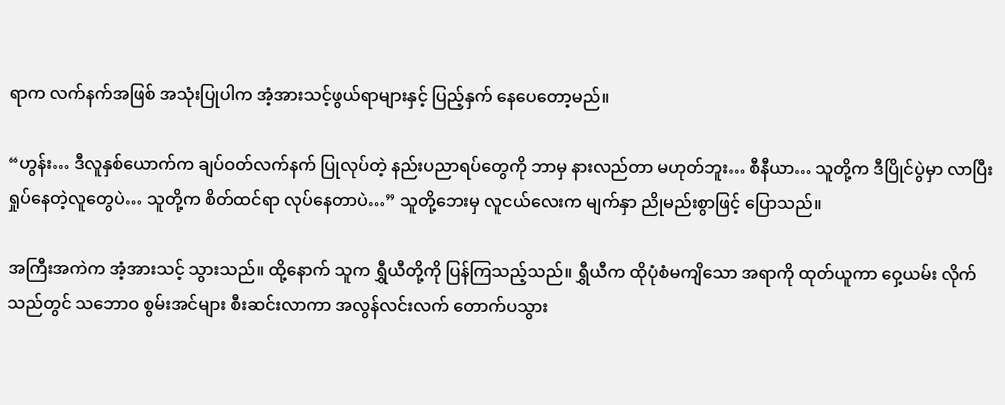ရာက လက်နက်အဖြစ် အသုံးပြုပါက အံ့အားသင့်ဖွယ်ရာများနှင့် ပြည့်နှက် နေပေတော့မည်။

“ဟွန်း… ဒီလူနှစ်ယောက်က ချပ်ဝတ်လက်နက် ပြုလုပ်တဲ့ နည်းပညာရပ်တွေကို ဘာမှ နားလည်တာ မဟုတ်ဘူး… စီနီယာ… သူတို့က ဒီပြိုင်ပွဲမှာ လာပြီး ရှုပ်နေတဲ့လူတွေပဲ… သူတို့က စိတ်ထင်ရာ လုပ်နေတာပဲ…” သူတို့ဘေးမှ လူငယ်လေးက မျက်နှာ ညိုမည်းစွာဖြင့် ပြောသည်။

အကြီးအကဲက အံ့အားသင့် သွားသည်။ ထို့နောက် သူက ရွှီယီတို့ကို ပြန်ကြသည့်သည်။ ရွှီယီက ထိုပုံစံမကျိသော အရာကို ထုတ်ယူကာ ဝှေ့ယမ်း လိုက်သည်တွင် သဘောဝ စွမ်းအင်များ စီးဆင်းလာကာ အလွန်လင်းလက် တောက်ပသွား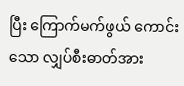ပြီး ကြောက်မက်ဖွယ် ကောင်းသော လျှပ်စီးဓာတ်အား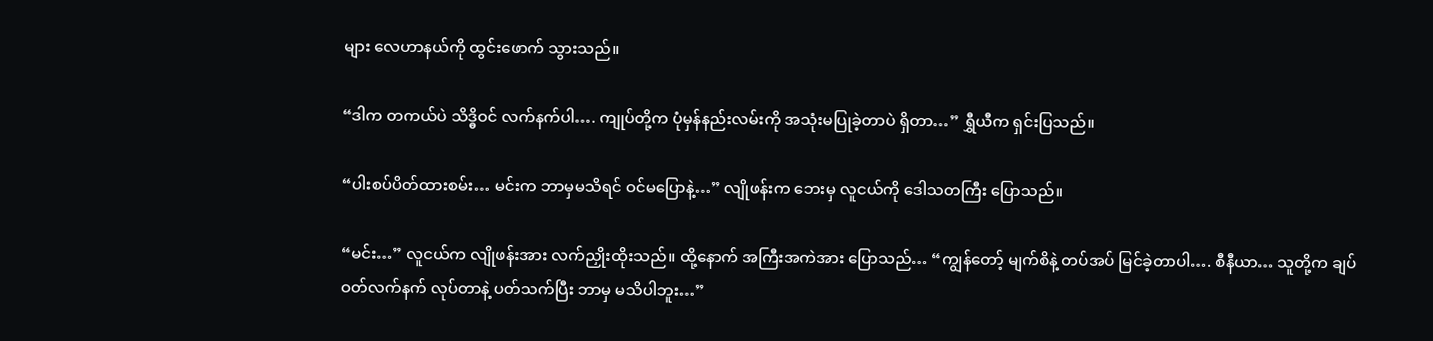များ လေဟာနယ်ကို ထွင်းဖောက် သွားသည်။

“ဒါက တကယ်ပဲ သိဒ္ဓိဝင် လက်နက်ပါ…. ကျုပ်တို့က ပုံမှန်နည်းလမ်းကို အသုံးမပြုခဲ့တာပဲ ရှိတာ…” ရွှီယီက ရှင်းပြသည်။

“ပါးစပ်ပိတ်ထားစမ်း… မင်းက ဘာမှမသိရင် ဝင်မပြောနဲ့…” လျိုဖန်းက ဘေးမှ လူငယ်ကို ဒေါသတကြီး ပြောသည်။

“မင်း…” လူငယ်က လျိုဖန်းအား လက်ညှိုးထိုးသည်။ ထို့နောက် အကြီးအကဲအား ပြောသည်… “ကျွန်တော့် မျက်စိနဲ့ တပ်အပ် မြင်ခဲ့တာပါ…. စီနီယာ… သူတို့က ချပ်ဝတ်လက်နက် လုပ်တာနဲ့ ပတ်သက်ပြီး ဘာမှ မသိပါဘူး…”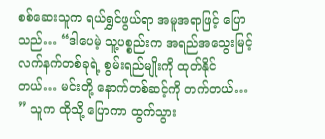စစ်ဆေးသူက ရယ်ရွှင်ဖွယ်ရာ အမူအရာဖြင့် ပြောသည်… “ဒါပေမဲ့ သူ့ပစ္စည်းက အရည်အသွေးမြင့် လက်နက်တစ်ခုရဲ့ စွမ်းရည်မျိုးကို ထုတ်နိုင်တယ်… မင်းတို့ နောက်တစ်ဆင့်ကို တက်တယ်… ” သူက ထိုသို့ ပြောကာ ထွက်သွား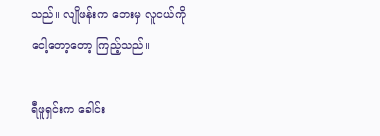သည်။ လျိုဖန်းက ဘေးမှ လူငယ်ကို ငေါ့တော့တော့ ကြည့်သည်။

ရီဖူရှင်းက ခေါင်း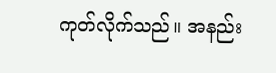ကုတ်လိုက်သည်။ အနည်း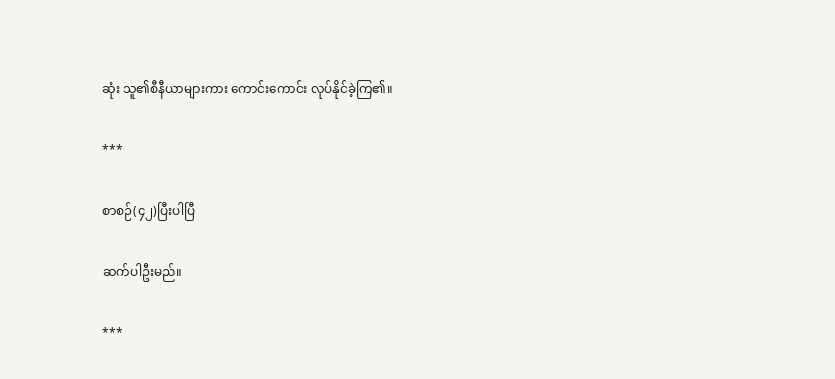ဆုံး သူ၏စီနီယာများကား ကောင်းကောင်း လုပ်နိုင်ခဲ့ကြ၏။

***

စာစဉ်(၄၂)ပြီးပါပြီ

ဆက်ပါဦးမည်။

***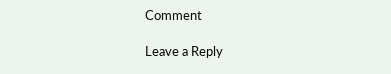Comment

Leave a Reply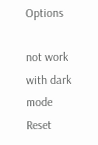Options

not work with dark mode
Reset